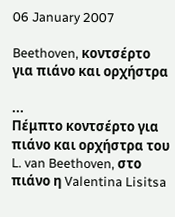06 January 2007

Beethoven, κοντσέρτο για πιάνο και ορχήστρα

...
Πέμπτο κοντσέρτο για πιάνο και ορχήστρα του
L. van Beethoven, στο πιάνο η Valentina Lisitsa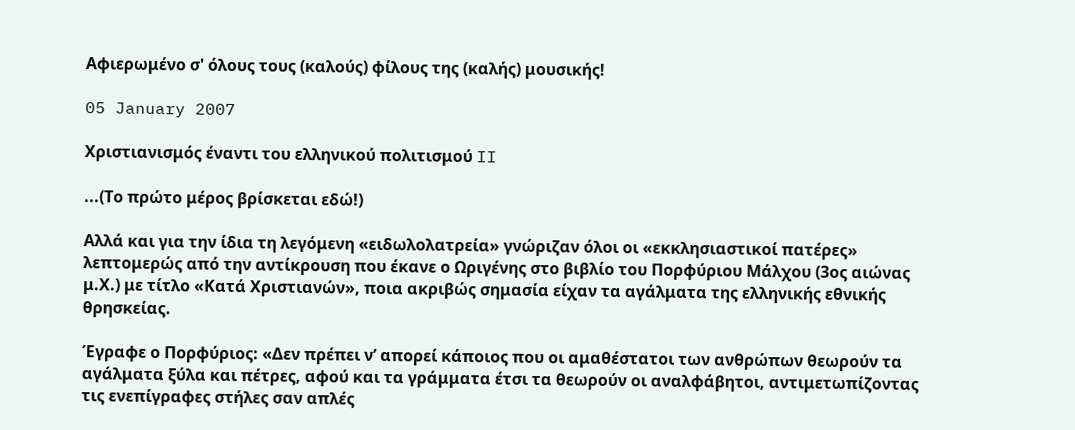Αφιερωμένο σ' όλους τους (καλούς) φίλους της (καλής) μουσικής!

05 January 2007

Χριστιανισμός έναντι του ελληνικού πολιτισμού II

...(Το πρώτο μέρος βρίσκεται εδώ!)

Αλλά και για την ίδια τη λεγόμενη «ειδωλολατρεία» γνώριζαν όλοι οι «εκκλησιαστικοί πατέρες» λεπτομερώς από την αντίκρουση που έκανε ο Ωριγένης στο βιβλίο του Πορφύριου Μάλχου (3ος αιώνας μ.Χ.) με τίτλο «Κατά Χριστιανών», ποια ακριβώς σημασία είχαν τα αγάλματα της ελληνικής εθνικής θρησκείας.

Έγραφε ο Πορφύριος: «Δεν πρέπει ν’ απορεί κάποιος που οι αμαθέστατοι των ανθρώπων θεωρούν τα αγάλματα ξύλα και πέτρες, αφού και τα γράμματα έτσι τα θεωρούν οι αναλφάβητοι, αντιμετωπίζοντας τις ενεπίγραφες στήλες σαν απλές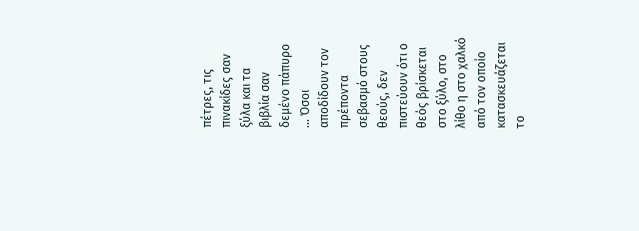πέτρες, τις πινακίδες σαν ξύλα και τα βιβλία σαν δεμένο πάπυρο ... Όσοι αποδίδουν τον πρέποντα σεβασμό στους θεούς, δεν πιστεύουν ότι ο θεός βρίσκεται στο ξύλο, στο λίθο η στο χαλκό από τον οποίο κατασκευάζεται το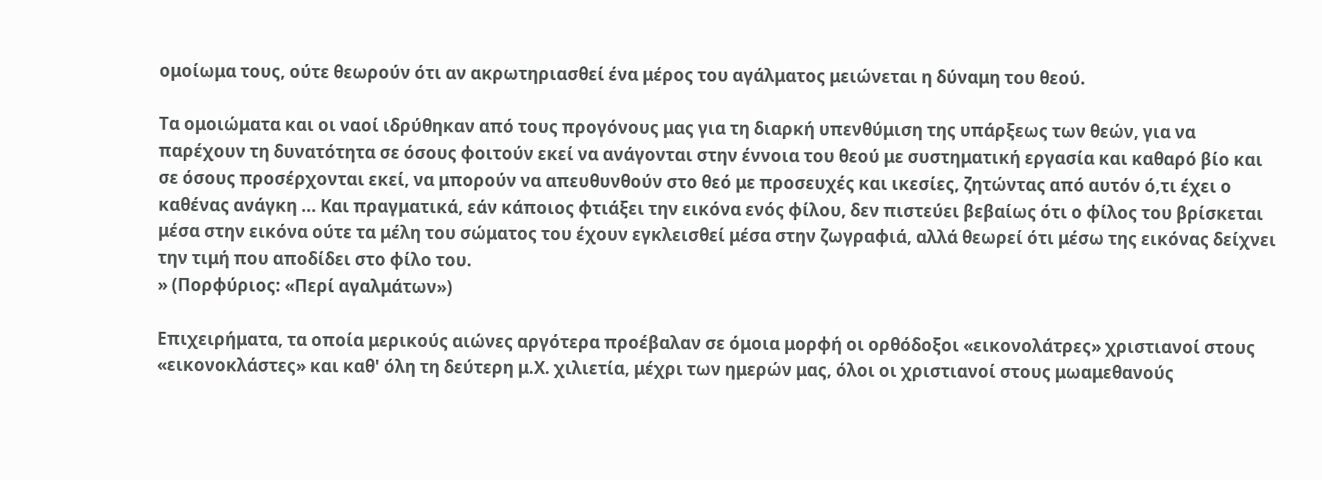ομοίωμα τους, ούτε θεωρούν ότι αν ακρωτηριασθεί ένα μέρος του αγάλματος μειώνεται η δύναμη του θεού.

Τα ομοιώματα και οι ναοί ιδρύθηκαν από τους προγόνους μας για τη διαρκή υπενθύμιση της υπάρξεως των θεών, για να παρέχουν τη δυνατότητα σε όσους φοιτούν εκεί να ανάγονται στην έννοια του θεού με συστηματική εργασία και καθαρό βίο και σε όσους προσέρχονται εκεί, να μπορούν να απευθυνθούν στο θεό με προσευχές και ικεσίες, ζητώντας από αυτόν ό,τι έχει ο καθένας ανάγκη ... Και πραγματικά, εάν κάποιος φτιάξει την εικόνα ενός φίλου, δεν πιστεύει βεβαίως ότι ο φίλος του βρίσκεται μέσα στην εικόνα ούτε τα μέλη του σώματος του έχουν εγκλεισθεί μέσα στην ζωγραφιά, αλλά θεωρεί ότι μέσω της εικόνας δείχνει την τιμή που αποδίδει στο φίλο του.
» (Πορφύριος: «Περί αγαλμάτων»)

Επιχειρήματα, τα οποία μερικούς αιώνες αργότερα προέβαλαν σε όμοια μορφή οι ορθόδοξοι «εικονολάτρες» χριστιανοί στους «εικονοκλάστες» και καθ' όλη τη δεύτερη μ.Χ. χιλιετία, μέχρι των ημερών μας, όλοι οι χριστιανοί στους μωαμεθανούς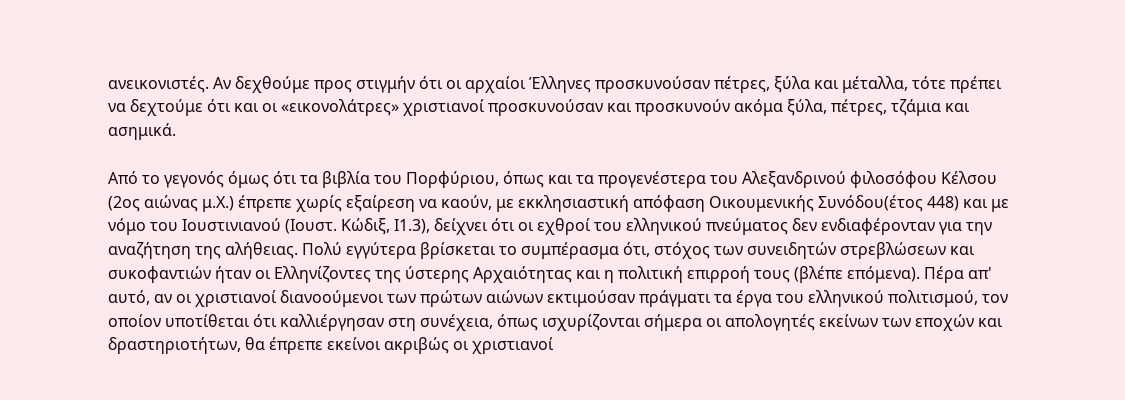ανεικονιστές. Αν δεχθούμε προς στιγμήν ότι οι αρχαίοι Έλληνες προσκυνούσαν πέτρες, ξύλα και μέταλλα, τότε πρέπει να δεχτούμε ότι και οι «εικονολάτρες» χριστιανοί προσκυνούσαν και προσκυνούν ακόμα ξύλα, πέτρες, τζάμια και ασημικά.

Από το γεγονός όμως ότι τα βιβλία του Πορφύριου, όπως και τα προγενέστερα του Αλεξανδρινού φιλοσόφου Κέλσου (2ος αιώνας μ.Χ.) έπρεπε χωρίς εξαίρεση να καούν, με εκκλησιαστική απόφαση Οικουμενικής Συνόδου(έτος 448) και με νόμο του Ιουστινιανού (Ιουστ. Κώδιξ, Ι1.3), δείχνει ότι οι εχθροί του ελληνικού πνεύματος δεν ενδιαφέρονταν για την αναζήτηση της αλήθειας. Πολύ εγγύτερα βρίσκεται το συμπέρασμα ότι, στόχος των συνειδητών στρεβλώσεων και συκοφαντιών ήταν οι Ελληνίζοντες της ύστερης Αρχαιότητας και η πολιτική επιρροή τους (βλέπε επόμενα). Πέρα απ' αυτό, αν οι χριστιανοί διανοούμενοι των πρώτων αιώνων εκτιμούσαν πράγματι τα έργα του ελληνικού πολιτισμού, τον οποίον υποτίθεται ότι καλλιέργησαν στη συνέχεια, όπως ισχυρίζονται σήμερα οι απολογητές εκείνων των εποχών και δραστηριοτήτων, θα έπρεπε εκείνοι ακριβώς οι χριστιανοί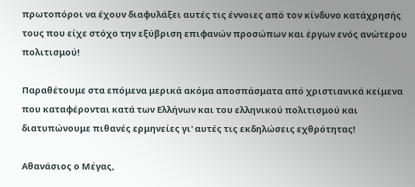πρωτοπόροι να έχουν διαφυλάξει αυτές τις έννοιες από τον κίνδυνο κατάχρησής τους που είχε στόχο την εξύβριση επιφανών προσώπων και έργων ενός ανώτερου πολιτισμού!

Παραθέτουμε στα επόμενα μερικά ακόμα αποσπάσματα από χριστιανικά κείμενα που καταφέρονται κατά των Ελλήνων και του ελληνικού πολιτισμού και διατυπώνουμε πιθανές ερμηνείες γι' αυτές τις εκδηλώσεις εχθρότητας!

Αθανάσιος ο Μέγας,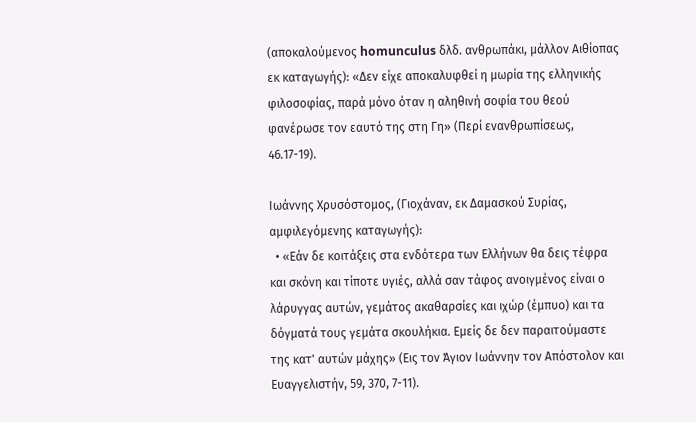(αποκαλούμενος homunculus δλδ. ανθρωπάκι, μάλλον Αιθίοπας εκ καταγωγής): «Δεν είχε αποκαλυφθεί η μωρία της ελληνικής φιλοσοφίας, παρά μόνο όταν η αληθινή σοφία του θεού φανέρωσε τον εαυτό της στη Γη» (Περί ενανθρωπίσεως, 46.17-19).

Ιωάννης Χρυσόστομος, (Γιοχάναν, εκ Δαμασκού Συρίας, αμφιλεγόμενης καταγωγής):
  • «Εάν δε κοιτάξεις στα ενδότερα των Ελλήνων θα δεις τέφρα και σκόνη και τίποτε υγιές, αλλά σαν τάφος ανοιγμένος είναι ο λάρυγγας αυτών, γεμάτος ακαθαρσίες και ιχώρ (έμπυο) και τα δόγματά τους γεμάτα σκουλήκια. Εμείς δε δεν παραιτούμαστε της κατ' αυτών μάχης» (Εις τον Άγιον Ιωάννην τον Απόστολον και Ευαγγελιστήν, 59, 370, 7-11).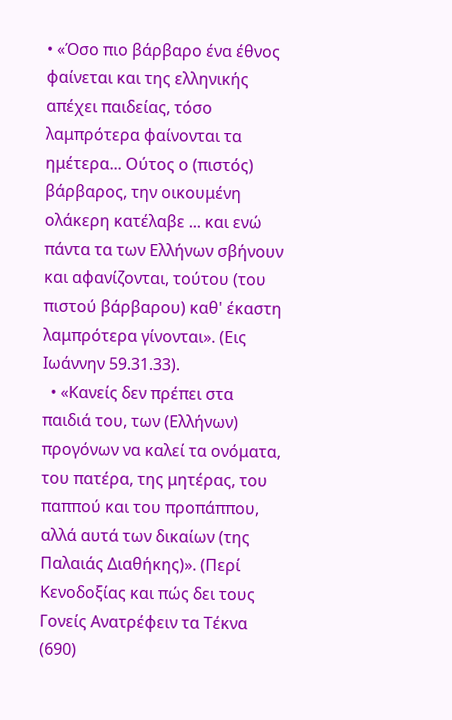• «Όσο πιο βάρβαρο ένα έθνος φαίνεται και της ελληνικής απέχει παιδείας, τόσο λαμπρότερα φαίνονται τα ημέτερα... Ούτος ο (πιστός) βάρβαρος, την οικουμένη ολάκερη κατέλαβε ... και ενώ πάντα τα των Ελλήνων σβήνουν και αφανίζονται, τούτου (του πιστού βάρβαρου) καθ' έκαστη λαμπρότερα γίνονται». (Εις Ιωάννην 59.31.33).
  • «Κανείς δεν πρέπει στα παιδιά του, των (Ελλήνων) προγόνων να καλεί τα ονόματα, του πατέρα, της μητέρας, του παππού και του προπάππου, αλλά αυτά των δικαίων (της Παλαιάς Διαθήκης)». (Περί Κενοδοξίας και πώς δει τους Γονείς Ανατρέφειν τα Τέκνα (690)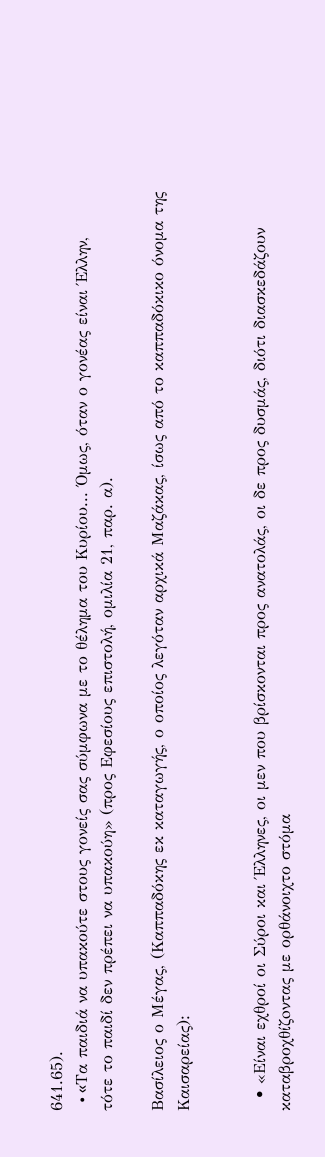641.65).
  • «Tα παιδιά να υπακούτε στους γονείς σας σύμφωνα με το θέλημα του Kυρίου... Όμως, όταν ο γονέας είναι Έλλην, τότε το παιδί δεν πρέπει να υπακούη» (προς Eφεσίους επιστολή, ομιλία 21, παρ. α).

Βασίλειος ο Μέγας, (Καππαδόκης εκ καταγωγής, ο οποίος λεγόταν αρχικά Μαζάκας, ίσως από το καππαδόκικο όνομα της Καισαρείας):


  • «Είναι εχθροί οι Σύροι και Έλληνες, οι μεν που βρίσκονται προς ανατολάς, οι δε προς δυσμάς, διότι διασκεδάζουν καταβροχθίζoντας με ορθάνοιχτο στόμα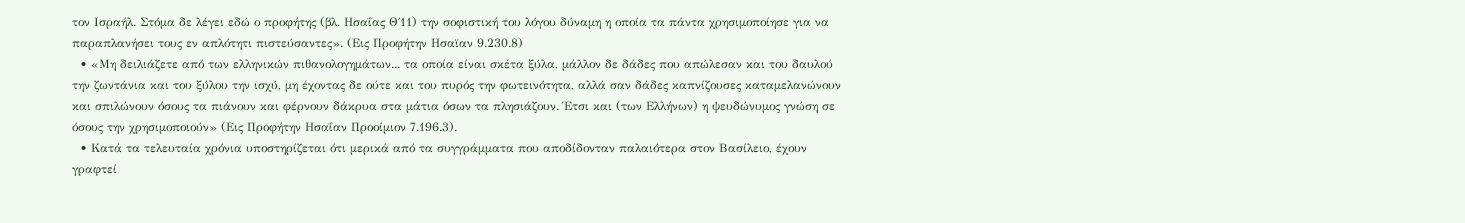τον Ισραήλ. Στόμα δε λέγει εδώ ο προφήτης (βλ. Ησαΐας Θ΄11) την σοφιστική του λόγου δύναμη η οποία τα πάντα χρησιμοποίησε για να παραπλανήσει τους εν απλότητι πιστεύσαντες». (Εις Προφήτην Ησαϊαν 9.230.8)
  • «Μη δειλιάζετε από των ελληνικών πιθανολογημάτων... τα οποία είναι σκέτα ξύλα, μάλλον δε δάδες που απώλεσαν και του δαυλού την ζωντάνια και του ξύλου την ισχύ, μη έχοντας δε ούτε και του πυρός την φωτεινότητα, αλλά σαν δάδες καπνίζουσες καταμελανώνουν και σπιλώνουν όσους τα πιάνουν και φέρνουν δάκρυα στα μάτια όσων τα πλησιάζουν. Έτσι και (των Ελλήνων) η ψευδώνυμος γνώση σε όσους την χρησιμοποιούν» (Εις Προφήτην Ησαΐαν Προοίμιον 7.196.3).
  • Κατά τα τελευταία χρόνια υποστηρίζεται ότι μερικά από τα συγγράμματα που αποδίδονταν παλαιότερα στον Βασίλειο, έχουν γραφτεί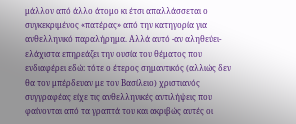μάλλον από άλλο άτομο κι έτσι απαλλάσσεται ο συγκεκριμένος «πατέρας» από την κατηγορία για ανθελληνικό παραλήρημα. Αλλά αυτό -αν αληθεύει- ελάχιστα επηρεάζει την ουσία του θέματος που ενδιαφέρει εδώ: τότε ο έτερος σημαντικός (αλλιώς δεν θα τον μπέρδευαν με τον Βασίλειο) χριστιανός συγγραφέας είχε τις ανθελληνικές αντιλήψεις που φαίνονται από τα γραπτά του και ακριβώς αυτές οι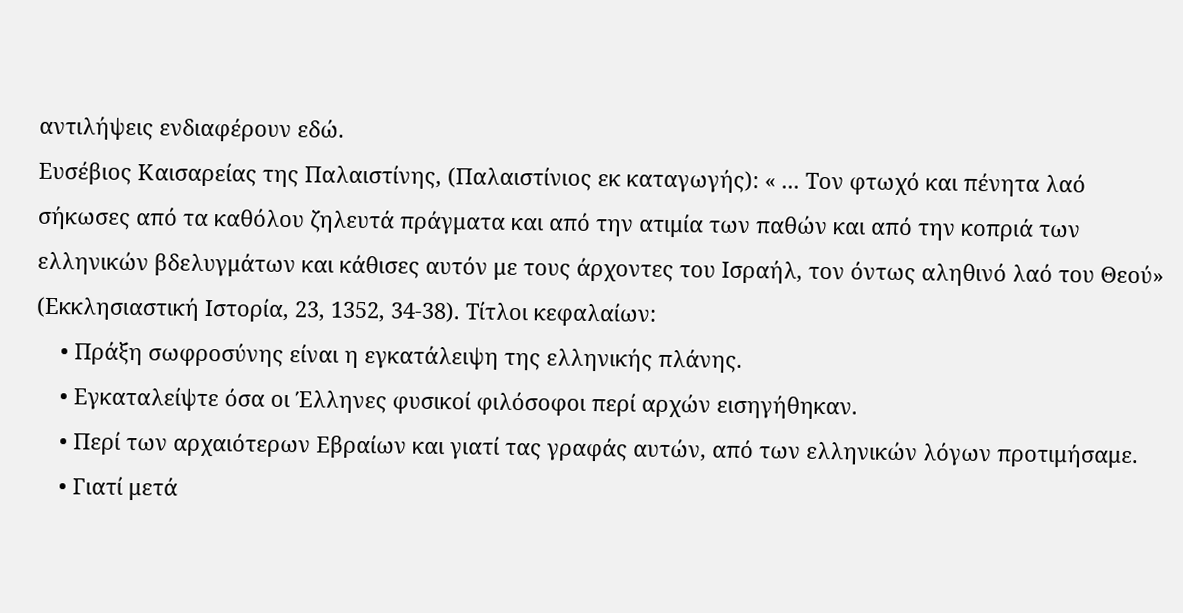αντιλήψεις ενδιαφέρουν εδώ.
Ευσέβιος Καισαρείας της Παλαιστίνης, (Παλαιστίνιος εκ καταγωγής): « ... Τον φτωχό και πένητα λαό σήκωσες από τα καθόλου ζηλευτά πράγματα και από την ατιμία των παθών και από την κοπριά των ελληνικών βδελυγμάτων και κάθισες αυτόν με τους άρχοντες του Ισραήλ, τον όντως αληθινό λαό του Θεού» (Εκκλησιαστική Ιστορία, 23, 1352, 34-38). Τίτλοι κεφαλαίων:
    • Πράξη σωφροσύνης είναι η εγκατάλειψη της ελληνικής πλάνης.
    • Εγκαταλείψτε όσα οι Έλληνες φυσικοί φιλόσοφοι περί αρχών εισηγήθηκαν.
    • Περί των αρχαιότερων Εβραίων και γιατί τας γραφάς αυτών, από των ελληνικών λόγων προτιμήσαμε.
    • Γιατί μετά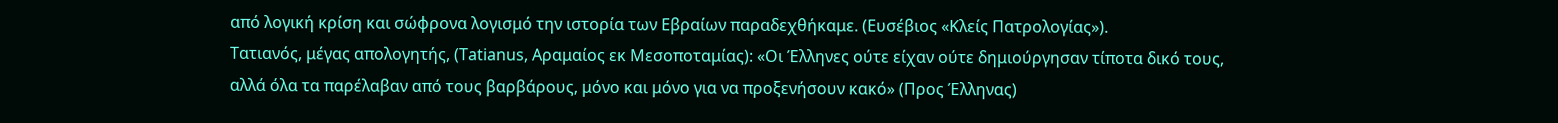από λογική κρίση και σώφρονα λογισμό την ιστορία των Εβραίων παραδεχθήκαμε. (Ευσέβιος «Κλείς Πατρολογίας»).
Τατιανός, μέγας απολογητής, (Tatianus, Αραμαίος εκ Μεσοποταμίας): «Οι Έλληνες ούτε είχαν ούτε δημιούργησαν τίποτα δικό τους, αλλά όλα τα παρέλαβαν από τους βαρβάρους, μόνο και μόνο για να προξενήσουν κακό» (Προς Έλληνας)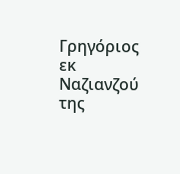Γρηγόριος εκ Ναζιανζού της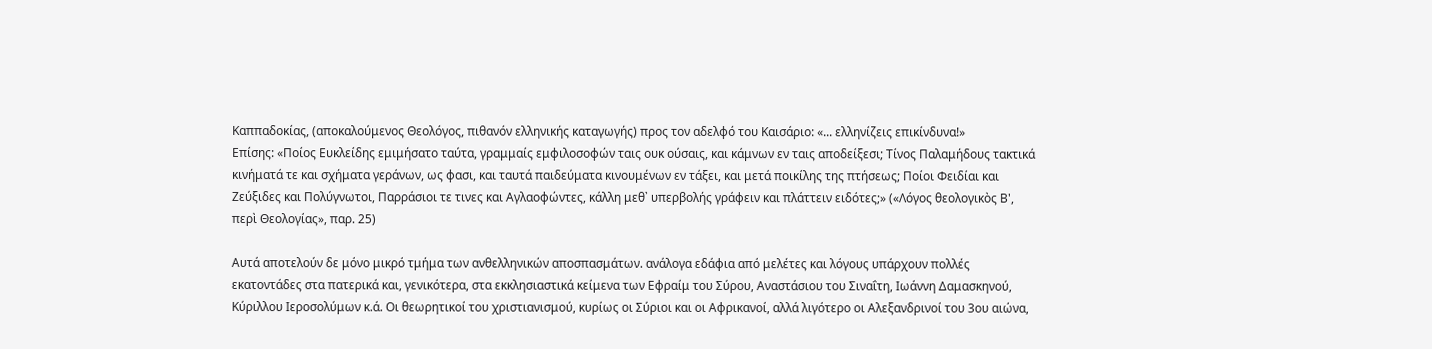Καππαδοκίας, (αποκαλούμενος Θεολόγος, πιθανόν ελληνικής καταγωγής) προς τον αδελφό του Καισάριο: «... ελληνίζεις επικίνδυνα!»
Επίσης: «Ποίος Ευκλείδης εμιμήσατο ταύτα, γραμμαίς εμφιλοσοφών ταις ουκ ούσαις, και κάμνων εν ταις αποδείξεσι; Τίνος Παλαμήδους τακτικά κινήματά τε και σχήματα γεράνων, ως φασι, και ταυτά παιδεύματα κινουμένων εν τάξει, και μετά ποικίλης της πτήσεως; Ποίοι Φειδίαι και Ζεύξιδες και Πολύγνωτοι, Παρράσιοι τε τινες και Αγλαοφώντες, κάλλη μεθ᾿ υπερβολής γράφειν και πλάττειν ειδότες;» («Λόγος θεολογικὸς Β', περὶ Θεολογίας», παρ. 25)

Αυτά αποτελούν δε μόνο μικρό τμήμα των ανθελληνικών αποσπασμάτων. ανάλογα εδάφια από μελέτες και λόγους υπάρχουν πολλές εκατοντάδες στα πατερικά και, γενικότερα, στα εκκλησιαστικά κείμενα των Εφραίμ του Σύρου, Αναστάσιου του Σιναΐτη, Ιωάννη Δαμασκηνού, Κύριλλου Ιεροσολύμων κ.ά. Οι θεωρητικοί του χριστιανισμού, κυρίως οι Σύριοι και οι Αφρικανοί, αλλά λιγότερο οι Αλεξανδρινοί του 3ου αιώνα,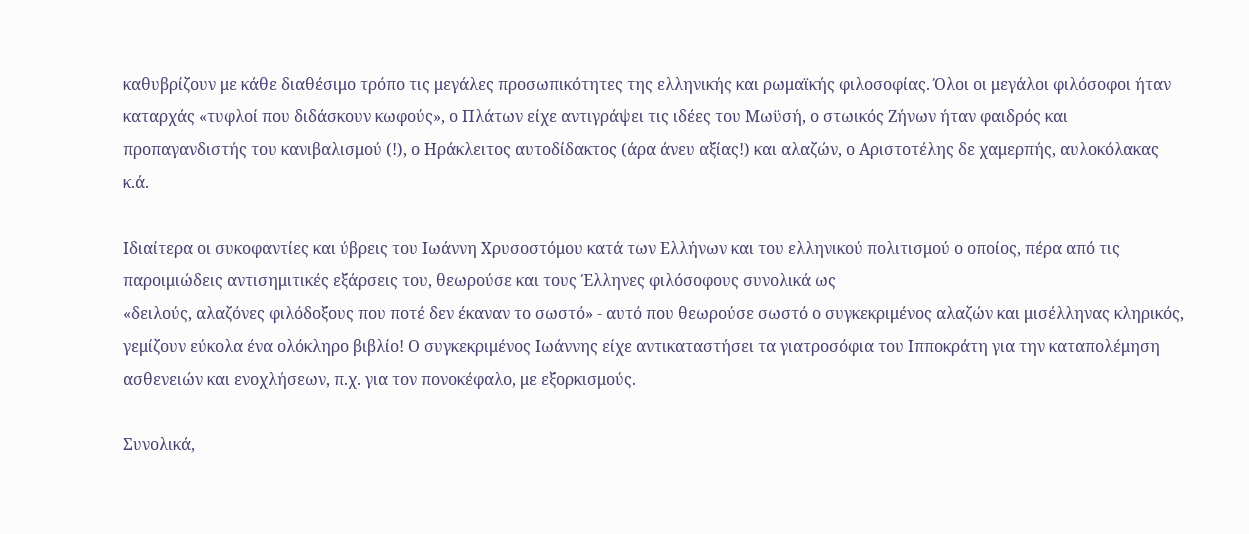καθυβρίζουν με κάθε διαθέσιμο τρόπο τις μεγάλες προσωπικότητες της ελληνικής και ρωμαϊκής φιλοσοφίας. Όλοι οι μεγάλοι φιλόσοφοι ήταν καταρχάς «τυφλοί που διδάσκουν κωφούς», ο Πλάτων είχε αντιγράψει τις ιδέες του Μωϋσή, ο στωικός Ζήνων ήταν φαιδρός και προπαγανδιστής του κανιβαλισμού (!), ο Ηράκλειτος αυτοδίδακτος (άρα άνευ αξίας!) και αλαζών, ο Αριστοτέλης δε χαμερπής, αυλοκόλακας κ.ά.

Ιδιαίτερα οι συκοφαντίες και ύβρεις του Ιωάννη Χρυσοστόμου κατά των Ελλήνων και του ελληνικού πολιτισμού ο οποίος, πέρα από τις παροιμιώδεις αντισημιτικές εξάρσεις του, θεωρούσε και τους Έλληνες φιλόσοφους συνολικά ως
«δειλούς, αλαζόνες φιλόδοξους που ποτέ δεν έκαναν το σωστό» - αυτό που θεωρούσε σωστό ο συγκεκριμένος αλαζών και μισέλληνας κληρικός, γεμίζουν εύκολα ένα ολόκληρο βιβλίο! Ο συγκεκριμένος Ιωάννης είχε αντικαταστήσει τα γιατροσόφια του Ιπποκράτη για την καταπολέμηση ασθενειών και ενοχλήσεων, π.χ. για τον πονοκέφαλο, με εξορκισμούς.

Συνολικά,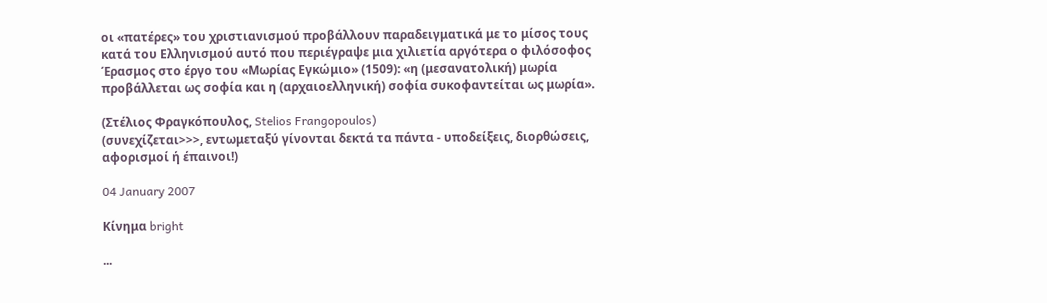οι «πατέρες» του χριστιανισμού προβάλλουν παραδειγματικά με το μίσος τους κατά του Ελληνισμού αυτό που περιέγραψε μια χιλιετία αργότερα ο φιλόσοφος Έρασμος στο έργο του «Μωρίας Εγκώμιο» (1509): «η (μεσανατολική) μωρία προβάλλεται ως σοφία και η (αρχαιοελληνική) σοφία συκοφαντείται ως μωρία».

(Στέλιος Φραγκόπουλος, Stelios Frangopoulos)
(συνεχίζεται>>>, εντωμεταξύ γίνονται δεκτά τα πάντα - υποδείξεις, διορθώσεις, αφορισμοί ή έπαινοι!)

04 January 2007

Κίνημα bright

...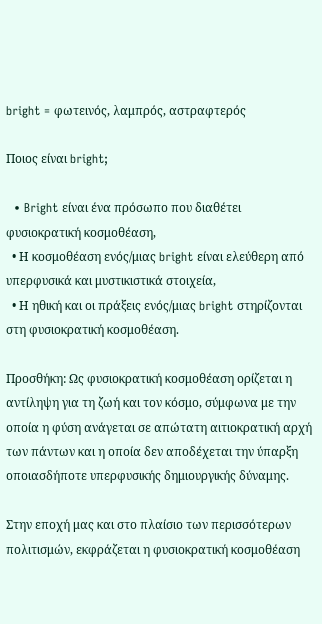bright = φωτεινός, λαμπρός, αστραφτερός

Ποιος είναι bright;

  • Bright είναι ένα πρόσωπο που διαθέτει φυσιοκρατική κοσμοθέαση,
  • Η κοσμοθέαση ενός/μιας bright είναι ελεύθερη από υπερφυσικά και μυστικιστικά στοιχεία,
  • Η ηθική και οι πράξεις ενός/μιας bright στηρίζονται στη φυσιοκρατική κοσμοθέαση.

Προσθήκη: Ως φυσιοκρατική κοσμοθέαση ορίζεται η αντίληψη για τη ζωή και τον κόσμο, σύμφωνα με την οποία η φύση ανάγεται σε απώτατη αιτιοκρατική αρχή των πάντων και η οποία δεν αποδέχεται την ύπαρξη οποιασδήποτε υπερφυσικής δημιουργικής δύναμης.

Στην εποχή μας και στο πλαίσιο των περισσότερων πολιτισμών, εκφράζεται η φυσιοκρατική κοσμοθέαση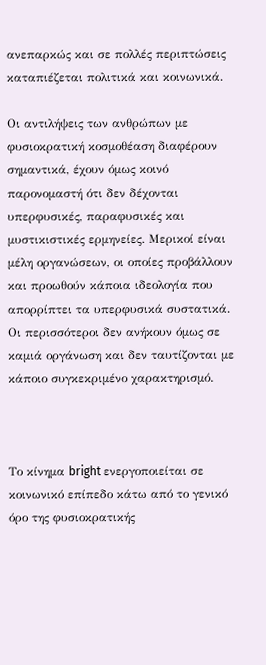ανεπαρκώς και σε πολλές περιπτώσεις καταπιέζεται πολιτικά και κοινωνικά.

Οι αντιλήψεις των ανθρώπων με φυσιοκρατική κοσμοθέαση διαφέρουν σημαντικά, έχουν όμως κοινό παρονομαστή ότι δεν δέχονται υπερφυσικές, παραφυσικές και μυστικιστικές ερμηνείες. Μερικοί είναι μέλη οργανώσεων, οι οποίες προβάλλουν και προωθούν κάποια ιδεολογία που απορρίπτει τα υπερφυσικά συστατικά. Οι περισσότεροι δεν ανήκουν όμως σε καμιά οργάνωση και δεν ταυτίζονται με κάποιο συγκεκριμένο χαρακτηρισμό.



Το κίνημα bright ενεργοποιείται σε κοινωνικό επίπεδο κάτω από το γενικό όρο της φυσιοκρατικής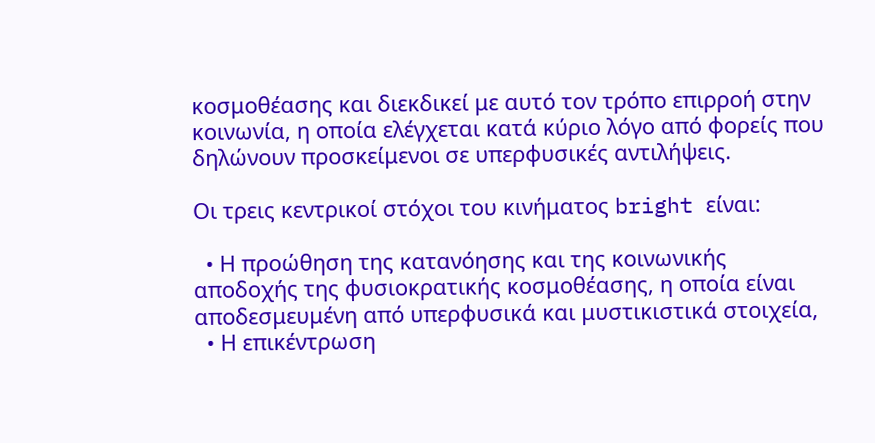κοσμοθέασης και διεκδικεί με αυτό τον τρόπο επιρροή στην κοινωνία, η οποία ελέγχεται κατά κύριο λόγο από φορείς που δηλώνουν προσκείμενοι σε υπερφυσικές αντιλήψεις.

Οι τρεις κεντρικοί στόχοι του κινήματος bright είναι:

  • Η προώθηση της κατανόησης και της κοινωνικής αποδοχής της φυσιοκρατικής κοσμοθέασης, η οποία είναι αποδεσμευμένη από υπερφυσικά και μυστικιστικά στοιχεία,
  • Η επικέντρωση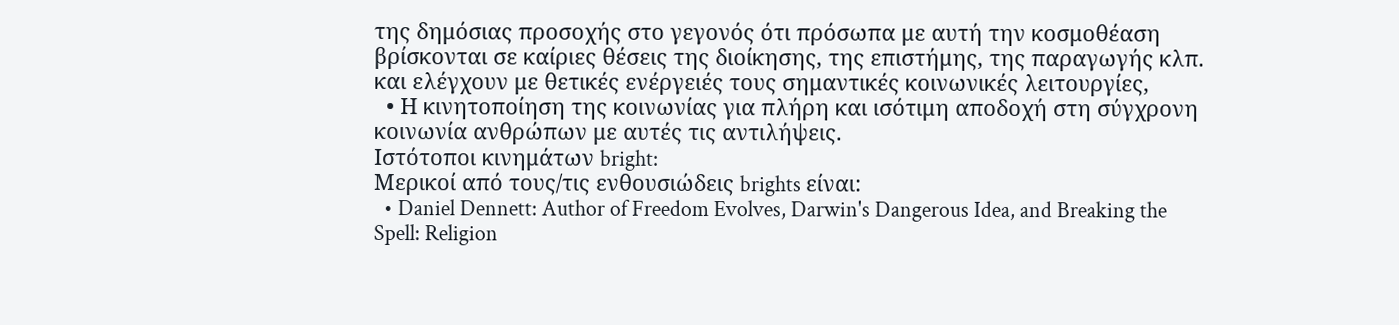της δημόσιας προσοχής στο γεγονός ότι πρόσωπα με αυτή την κοσμοθέαση βρίσκονται σε καίριες θέσεις της διοίκησης, της επιστήμης, της παραγωγής κλπ. και ελέγχουν με θετικές ενέργειές τους σημαντικές κοινωνικές λειτουργίες,
  • Η κινητοποίηση της κοινωνίας για πλήρη και ισότιμη αποδοχή στη σύγχρονη κοινωνία ανθρώπων με αυτές τις αντιλήψεις.
Ιστότοποι κινημάτων bright:
Μερικοί από τους/τις ενθουσιώδεις brights είναι:
  • Daniel Dennett: Author of Freedom Evolves, Darwin's Dangerous Idea, and Breaking the Spell: Religion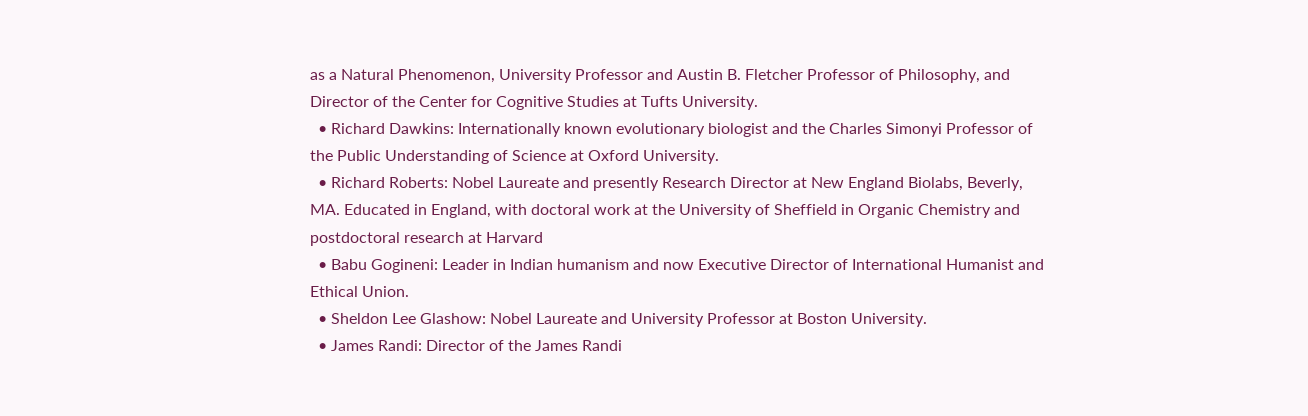as a Natural Phenomenon, University Professor and Austin B. Fletcher Professor of Philosophy, and Director of the Center for Cognitive Studies at Tufts University.
  • Richard Dawkins: Internationally known evolutionary biologist and the Charles Simonyi Professor of the Public Understanding of Science at Oxford University.
  • Richard Roberts: Nobel Laureate and presently Research Director at New England Biolabs, Beverly, MA. Educated in England, with doctoral work at the University of Sheffield in Organic Chemistry and postdoctoral research at Harvard
  • Babu Gogineni: Leader in Indian humanism and now Executive Director of International Humanist and Ethical Union.
  • Sheldon Lee Glashow: Nobel Laureate and University Professor at Boston University.
  • James Randi: Director of the James Randi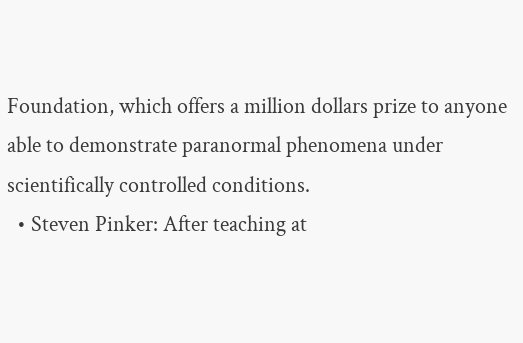Foundation, which offers a million dollars prize to anyone able to demonstrate paranormal phenomena under scientifically controlled conditions.
  • Steven Pinker: After teaching at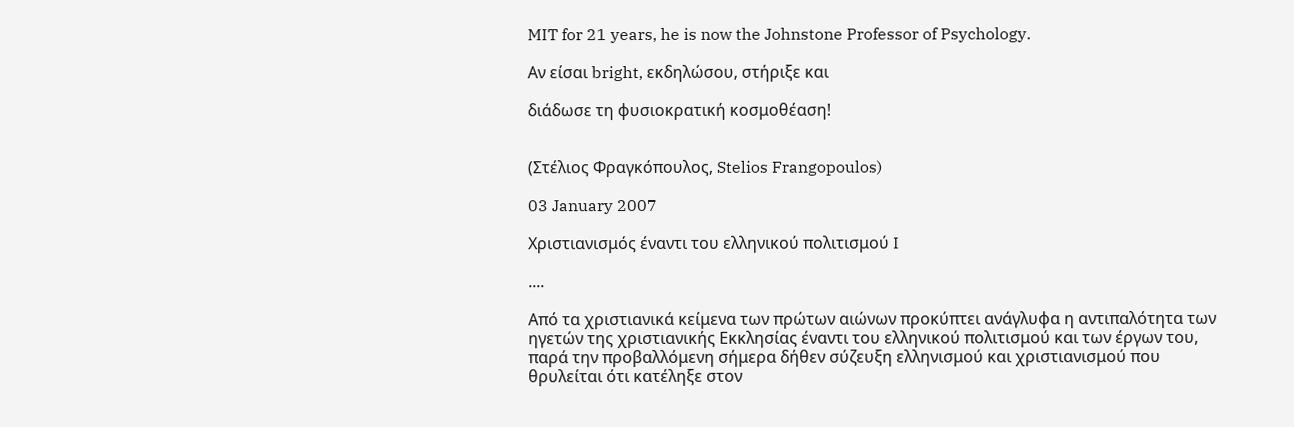MIT for 21 years, he is now the Johnstone Professor of Psychology.

Αν είσαι bright, εκδηλώσου, στήριξε και

διάδωσε τη φυσιοκρατική κοσμοθέαση!


(Στέλιος Φραγκόπουλος, Stelios Frangopoulos)

03 January 2007

Χριστιανισμός έναντι του ελληνικού πολιτισμού I

....

Από τα χριστιανικά κείμενα των πρώτων αιώνων προκύπτει ανάγλυφα η αντιπαλότητα των ηγετών της χριστιανικής Εκκλησίας έναντι του ελληνικού πολιτισμού και των έργων του, παρά την προβαλλόμενη σήμερα δήθεν σύζευξη ελληνισμού και χριστιανισμού που θρυλείται ότι κατέληξε στον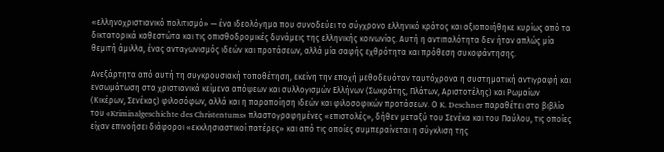«ελληνοχριστιανικό πολιτισμό» — ένα ιδεολόγημα που συνοδεύει το σύγχρονο ελληνικό κράτος και αξιοποιήθηκε κυρίως από τα δικτατορικά καθεστώτα και τις οπισθοδρομικές δυνάμεις της ελληνικής κοινωνίας. Αυτή η αντιπαλότητα δεν ήταν απλώς μία θεμιτή άμιλλα, ένας ανταγωνισμός ιδεών και προτάσεων, αλλά μία σαφής εχθρότητα και πρόθεση συκοφάντησης.

Ανεξάρτητα από αυτή τη συγκρουσιακή τοποθέτηση, εκείνη την εποχή μεθοδευόταν ταυτόχρονα η συστηματική αντιγραφή και ενσωμάτωση στα χριστιανικά κείμενα απόψεων και συλλογισμών Ελλήνων (Σωκράτης, Πλάτων, Αριστοτέλης) και Ρωμαίων (Κικέρων, Σενέκας) φιλοσόφων, αλλά και η παραποίηση ιδεών και φιλοσοφικών προτάσεων. Ο K. Deschner παραθέτει στο βιβλίο του «Kriminalgeschichte des Christentums» πλαστογραφημένες «επιστολές», δήθεν μεταξύ του Σενέκα και του Παύλου, τις οποίες είχαν επινοήσει διάφοροι «εκκλησιαστικοί πατέρες» και από τις οποίες συμπεραίνεται η σύγκλιση της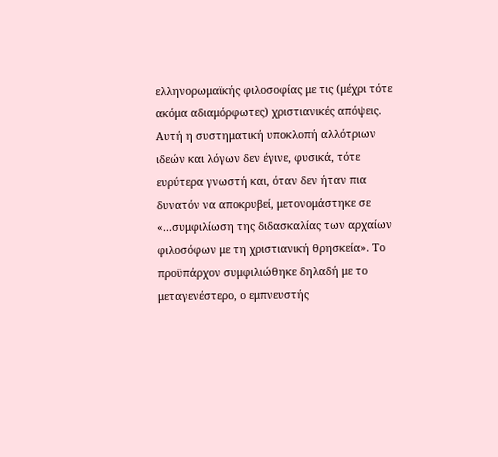ελληνορωμαϊκής φιλοσοφίας με τις (μέχρι τότε ακόμα αδιαμόρφωτες) χριστιανικές απόψεις. Αυτή η συστηματική υποκλοπή αλλότριων ιδεών και λόγων δεν έγινε, φυσικά, τότε ευρύτερα γνωστή και, όταν δεν ήταν πια δυνατόν να αποκρυβεί, μετονομάστηκε σε «...συμφιλίωση της διδασκαλίας των αρχαίων φιλοσόφων με τη χριστιανική θρησκεία». Το προϋπάρχον συμφιλιώθηκε δηλαδή με το μεταγενέστερο, ο εμπνευστής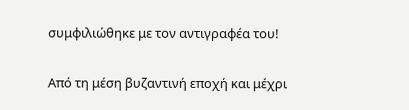συμφιλιώθηκε με τον αντιγραφέα του!

Από τη μέση βυζαντινή εποχή και μέχρι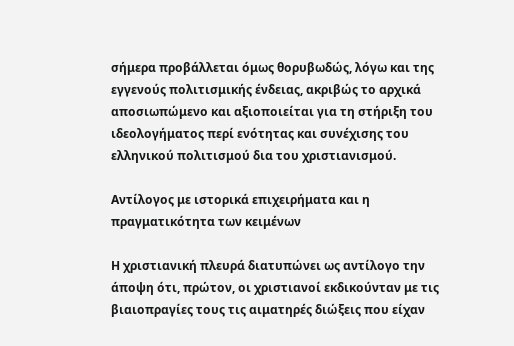σήμερα προβάλλεται όμως θορυβωδώς, λόγω και της εγγενούς πολιτισμικής ένδειας, ακριβώς το αρχικά απoσιωπώμενο και αξιοποιείται για τη στήριξη του ιδεολογήματος περί ενότητας και συνέχισης του ελληνικού πολιτισμού δια του χριστιανισμού.

Αντίλογος με ιστορικά επιχειρήματα και η πραγματικότητα των κειμένων

Η χριστιανική πλευρά διατυπώνει ως αντίλογο την άποψη ότι, πρώτον, οι χριστιανοί εκδικούνταν με τις βιαιοπραγίες τους τις αιματηρές διώξεις που είχαν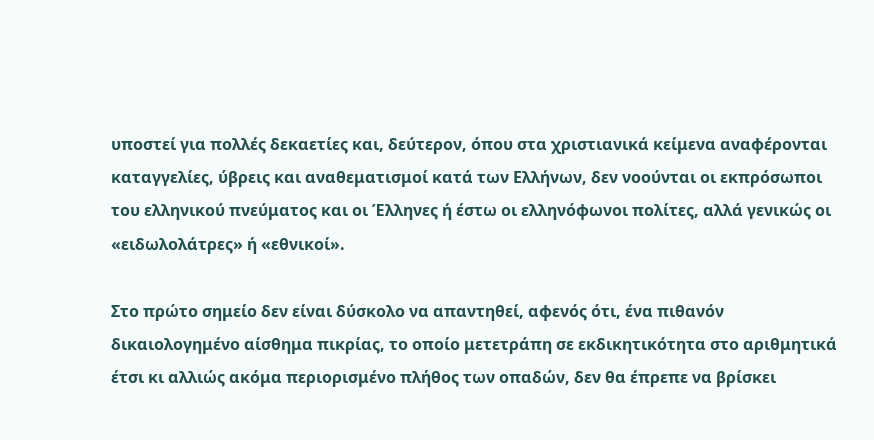υποστεί για πολλές δεκαετίες και, δεύτερον, όπου στα χριστιανικά κείμενα αναφέρονται καταγγελίες, ύβρεις και αναθεματισμοί κατά των Ελλήνων, δεν νοούνται οι εκπρόσωποι του ελληνικού πνεύματος και οι Έλληνες ή έστω οι ελληνόφωνοι πολίτες, αλλά γενικώς οι «ειδωλολάτρες» ή «εθνικοί».

Στο πρώτο σημείο δεν είναι δύσκολο να απαντηθεί, αφενός ότι, ένα πιθανόν δικαιολογημένο αίσθημα πικρίας, το οποίο μετετράπη σε εκδικητικότητα στο αριθμητικά έτσι κι αλλιώς ακόμα περιορισμένο πλήθος των οπαδών, δεν θα έπρεπε να βρίσκει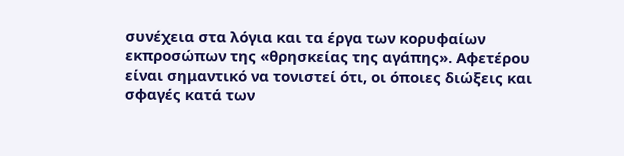συνέχεια στα λόγια και τα έργα των κορυφαίων εκπροσώπων της «θρησκείας της αγάπης». Αφετέρου είναι σημαντικό να τονιστεί ότι, οι όποιες διώξεις και σφαγές κατά των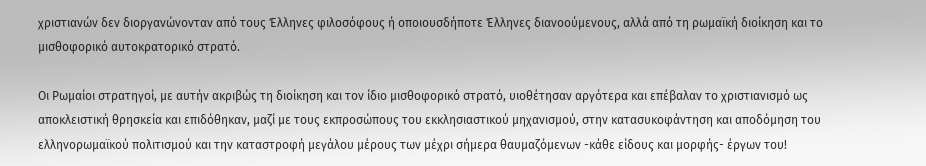χριστιανών δεν διοργανώνονταν από τους Έλληνες φιλοσόφους ή οποιουσδήποτε Έλληνες διανοούμενους, αλλά από τη ρωμαϊκή διοίκηση και το μισθοφορικό αυτοκρατορικό στρατό.

Οι Ρωμαίοι στρατηγοί, με αυτήν ακριβώς τη διοίκηση και τον ίδιο μισθοφορικό στρατό, υιοθέτησαν αργότερα και επέβαλαν το χριστιανισμό ως αποκλειστική θρησκεία και επιδόθηκαν, μαζί με τους εκπροσώπους του εκκλησιαστικού μηχανισμού, στην κατασυκοφάντηση και αποδόμηση του ελληνορωμαϊκού πολιτισμού και την καταστροφή μεγάλου μέρους των μέχρι σήμερα θαυμαζόμενων -κάθε είδους και μορφής- έργων του!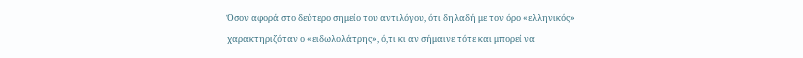Όσον αφορά στο δεύτερο σημείο του αντιλόγου, ότι δηλαδή με τον όρο «ελληνικός» χαρακτηριζόταν ο «ειδωλολάτρης», ό,τι κι αν σήμαινε τότε και μπορεί να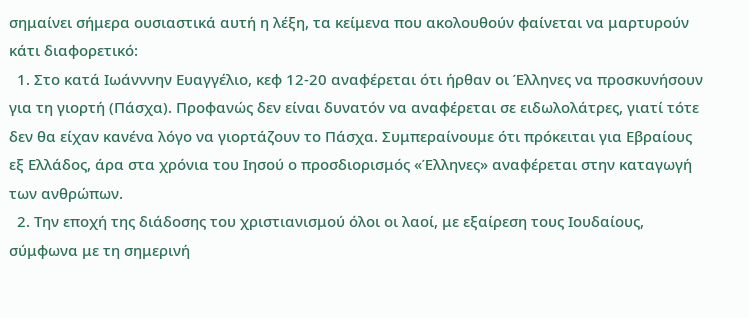σημαίνει σήμερα ουσιαστικά αυτή η λέξη, τα κείμενα που ακολουθούν φαίνεται να μαρτυρούν κάτι διαφορετικό:
  1. Στο κατά Ιωάνννην Ευαγγέλιο, κεφ 12-20 αναφέρεται ότι ήρθαν οι Έλληνες να προσκυνήσουν για τη γιορτή (Πάσχα). Προφανώς δεν είναι δυνατόν να αναφέρεται σε ειδωλολάτρες, γιατί τότε δεν θα είχαν κανένα λόγο να γιορτάζουν το Πάσχα. Συμπεραίνουμε ότι πρόκειται για Εβραίους εξ Ελλάδος, άρα στα χρόνια του Ιησού ο προσδιορισμός «Έλληνες» αναφέρεται στην καταγωγή των ανθρώπων.
  2. Την εποχή της διάδοσης του χριστιανισμού όλοι οι λαοί, με εξαίρεση τους Ιουδαίους, σύμφωνα με τη σημερινή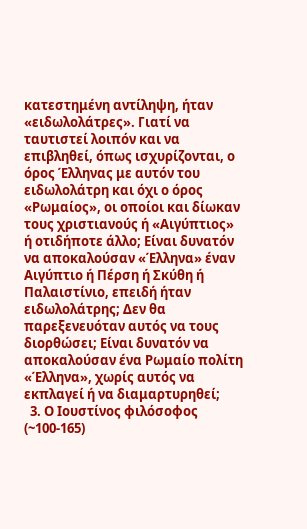κατεστημένη αντίληψη, ήταν «ειδωλολάτρες». Γιατί να ταυτιστεί λοιπόν και να επιβληθεί, όπως ισχυρίζονται, ο όρος Έλληνας με αυτόν του ειδωλολάτρη και όχι ο όρος «Ρωμαίος», οι οποίοι και δίωκαν τους χριστιανούς ή «Αιγύπτιος» ή οτιδήποτε άλλο; Είναι δυνατόν να αποκαλούσαν «Έλληνα» έναν Αιγύπτιο ή Πέρση ή Σκύθη ή Παλαιστίνιο, επειδή ήταν ειδωλολάτρης; Δεν θα παρεξενευόταν αυτός να τους διορθώσει; Είναι δυνατόν να αποκαλούσαν ένα Ρωμαίο πολίτη «Έλληνα», χωρίς αυτός να εκπλαγεί ή να διαμαρτυρηθεί;
  3. Ο Ιουστίνος φιλόσοφος (~100-165)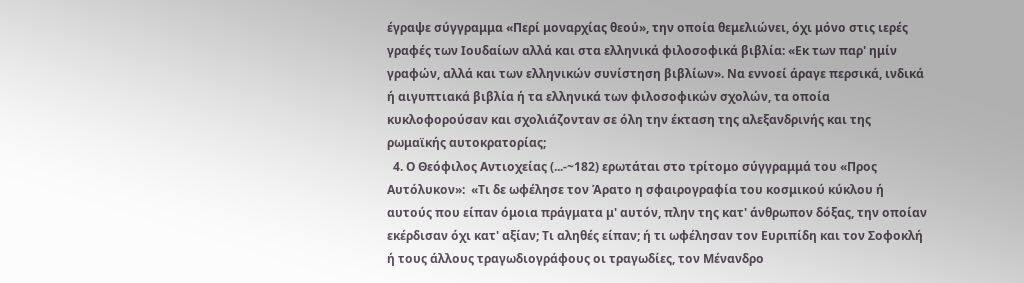έγραψε σύγγραμμα «Περί μοναρχίας θεού», την οποία θεμελιώνει, όχι μόνο στις ιερές γραφές των Ιουδαίων αλλά και στα ελληνικά φιλοσοφικά βιβλία: «Εκ των παρ' ημίν γραφών, αλλά και των ελληνικών συνίστηση βιβλίων». Να εννοεί άραγε περσικά, ινδικά ή αιγυπτιακά βιβλία ή τα ελληνικά των φιλοσοφικών σχολών, τα οποία κυκλοφορούσαν και σχολιάζονταν σε όλη την έκταση της αλεξανδρινής και της ρωμαϊκής αυτοκρατορίας;
  4. Ο Θεόφιλος Αντιοχείας (...-~182) ερωτάται στο τρίτομο σύγγραμμά του «Προς Αυτόλυκον»:  «Τι δε ωφέλησε τον Άρατο η σφαιρογραφία του κοσμικού κύκλου ή αυτούς που είπαν όμοια πράγματα μ' αυτόν, πλην της κατ' άνθρωπον δόξας, την οποίαν εκέρδισαν όχι κατ' αξίαν; Τι αληθές είπαν; ή τι ωφέλησαν τον Ευριπίδη και τον Σοφοκλή ή τους άλλους τραγωδιογράφους οι τραγωδίες, τον Μένανδρο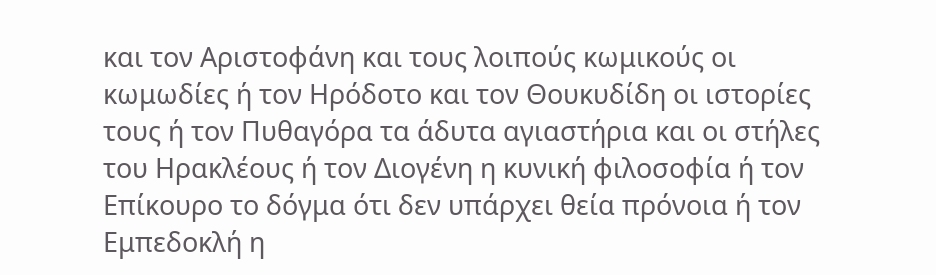και τον Αριστοφάνη και τους λοιπούς κωμικούς οι κωμωδίες ή τον Ηρόδοτο και τον Θουκυδίδη οι ιστορίες τους ή τον Πυθαγόρα τα άδυτα αγιαστήρια και οι στήλες του Ηρακλέους ή τον Διογένη η κυνική φιλοσοφία ή τον Επίκουρο το δόγμα ότι δεν υπάρχει θεία πρόνοια ή τον Εμπεδοκλή η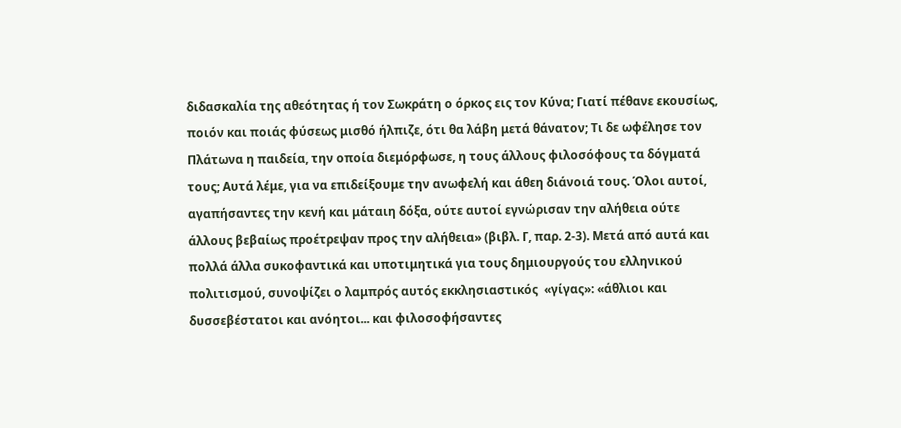διδασκαλία της αθεότητας ή τον Σωκράτη ο όρκος εις τον Κύνα; Γιατί πέθανε εκουσίως, ποιόν και ποιάς φύσεως μισθό ήλπιζε, ότι θα λάβη μετά θάνατον; Τι δε ωφέλησε τον Πλάτωνα η παιδεία, την οποία διεμόρφωσε, η τους άλλους φιλοσόφους τα δόγματά τους; Αυτά λέμε, για να επιδείξουμε την ανωφελή και άθεη διάνοιά τους. Όλοι αυτοί, αγαπήσαντες την κενή και μάταιη δόξα, ούτε αυτοί εγνώρισαν την αλήθεια ούτε άλλους βεβαίως προέτρεψαν προς την αλήθεια» (βιβλ. Γ, παρ. 2-3). Μετά από αυτά και πολλά άλλα συκοφαντικά και υποτιμητικά για τους δημιουργούς του ελληνικού πολιτισμού, συνοψίζει ο λαμπρός αυτός εκκλησιαστικός  «γίγας»: «άθλιοι και δυσσεβέστατοι και ανόητοι... και φιλοσοφήσαντες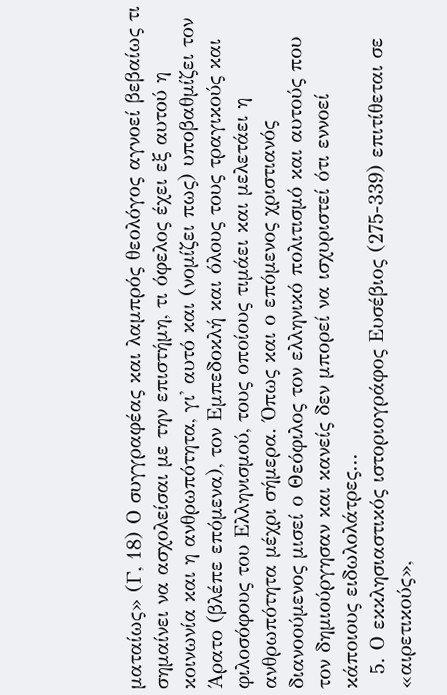ματαίως» (Γ, 18) Ο συγγραφέας και λαμπρός θεολόγος αγνοεί βεβαίως τι σημαίνει να ασχολείσαι με την επιστήμη, τι όφελος έχει εξ αυτού η κοινωνία και η ανθρωπότητα, γι' αυτό και (νομίζει πως) υποβαθμίζει τον Άρατο (βλέπε επόμενα), τον Εμπεδοκλή και όλους τους τραγικούς και φιλοσόφους του Ελληνισμού, τους οποίους τιμάει και μελετάει η ανθρωπότητα μέχρι σήμερα. Όπως και ο επόμενος χριστιανός διανοούμενος μισεί ο Θεόφιλος τον ελληνικό πολιτισμό και αυτούς που τον δημιούργησαν και κανείς δεν μπορεί να ισχυριστεί ότι εννοεί κάποιους ειδωλολάτρες...
  5. Ο εκκλησιαστικός ιστοριογράφος Ευσέβιος (275-339) επιτίθεται σε «αιρετικούς»,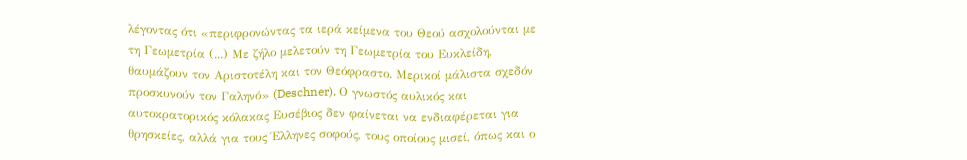λέγοντας ότι «περιφρονώντας τα ιερά κείμενα του Θεού ασχολούνται με τη Γεωμετρία (...) Με ζήλο μελετούν τη Γεωμετρία του Ευκλείδη, θαυμάζουν τον Αριστοτέλη και τον Θεόφραστο. Μερικοί μάλιστα σχεδόν προσκυνούν τον Γαληνό» (Deschner). Ο γνωστός αυλικός και αυτοκρατορικός κόλακας Ευσέβιος δεν φαίνεται να ενδιαφέρεται για θρησκείες, αλλά για τους Έλληνες σοφούς, τους οποίους μισεί, όπως και ο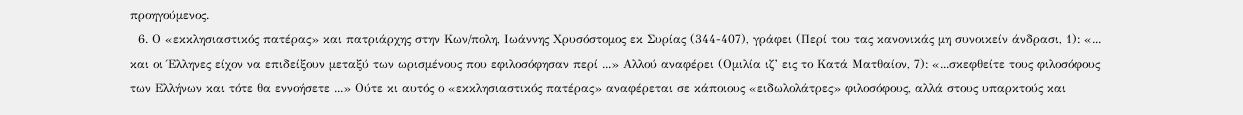προηγούμενος.
  6. Ο «εκκλησιαστικός πατέρας» και πατριάρχης στην Κων/πολη, Ιωάννης Χρυσόστομος εκ Συρίας (344-407), γράφει (Περί του τας κανονικάς μη συνοικείν άνδρασι, 1): «... και οι Έλληνες είχον να επιδείξουν μεταξύ των ωρισμένους που εφιλοσόφησαν περί ...» Αλλού αναφέρει (Ομιλία ιζ’ εις το Κατά Ματθαίον, 7): «...σκεφθείτε τους φιλοσόφους των Ελλήνων και τότε θα εννοήσετε ...» Ούτε κι αυτός ο «εκκλησιαστικός πατέρας» αναφέρεται σε κάποιους «ειδωλολάτρες» φιλοσόφους, αλλά στους υπαρκτούς και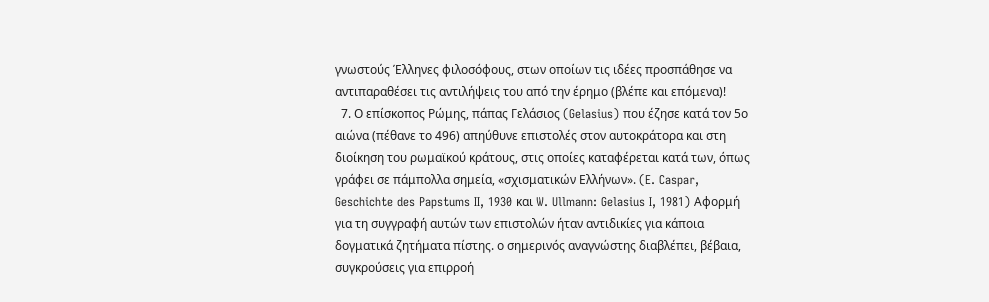γνωστούς Έλληνες φιλοσόφους, στων οποίων τις ιδέες προσπάθησε να αντιπαραθέσει τις αντιλήψεις του από την έρημο (βλέπε και επόμενα)!
  7. Ο επίσκοπος Ρώμης, πάπας Γελάσιος (Gelasius) που έζησε κατά τον 5ο αιώνα (πέθανε το 496) απηύθυνε επιστολές στον αυτοκράτορα και στη διοίκηση του ρωμαϊκού κράτους, στις οποίες καταφέρεται κατά των, όπως γράφει σε πάμπολλα σημεία, «σχισματικών Ελλήνων». (E. Caspar, Geschichte des Papstums II, 1930 και W. Ullmann: Gelasius I, 1981) Αφορμή για τη συγγραφή αυτών των επιστολών ήταν αντιδικίες για κάποια δογματικά ζητήματα πίστης. ο σημερινός αναγνώστης διαβλέπει, βέβαια, συγκρούσεις για επιρροή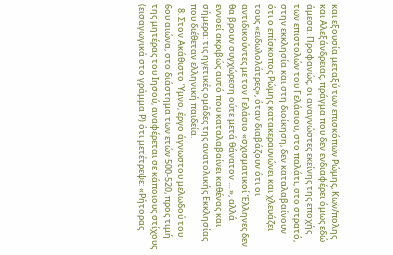και εξουσία μεταξύ των επισκόπων Ρώμης, Κων/πολης και Αλεξάνδρειας, πράγμα που δεν ενδιαφέρει όμως εδώ άμεσα. Προφανώς, οι αναγνώστες εκείνης της εποχής των επιστολών του Γελάσιου, στο παλάτι, στο στρατό, στην εκκλησία και στη διοίκηση, δεν καταλαβαίνουν ότι ο επίσκοπος Ρώμης κατακεραυνώνει και χλευάζει τους «ειδωλολάτρες», όταν διαβάζουν ότι οι αντιδικούντες με τον Γελάσιο «σχισματικοί Έλληνες δεν θα βρουν συγχώρεση ούτε μετά θάνατον ... », αλλά εννοεί ακριβώς αυτό που καταλαβαίνει καθένας και σήμερα: τις ηγετικές ομάδες της ανατολικής Εκκλησίας που διέθεταν ελληνική παιδεία.
  8. Στον Ακάθιστο Ύμνο, έργο άγνωστου μελωδού του 6ου αιώνα, στο διάστημα των ετών 500-520, προς τιμή της μητέρας του Ιησού, αναφέρεται σε κάποιους στίχους (εισαγωγικά στο γράμμα Ρ) ότι μετέτρεψε: «Ρήτορας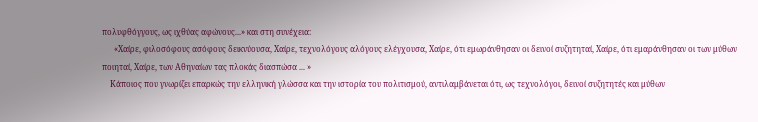πολυφθόγγους, ως ιχθύας αφώνους...» και στη συνέχεια:
      «Χαίρε, φιλοσόφους ασόφους δεικνύουσα, Χαίρε, τεχνολόγους αλόγους ελέγχουσα, Χαίρε, ότι εμωράνθησαν οι δεινοί συζητηταί, Χαίρε, ότι εμαράνθησαν οι των μύθων ποιηταί, Χαίρε, των Αθηναίων τας πλοκάς διασπώσα ... »
    Κάποιος που γνωρίζει επαρκώς την ελληνική γλώσσα και την ιστορία του πολιτισμού, αντιλαμβάνεται ότι, ως τεχνολόγοι, δεινοί συζητητές και μύθων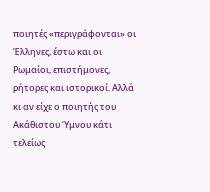ποιητές «περιγράφονται» οι Έλληνες, έστω και οι Ρωμαίοι, επιστήμονες, ρήτορες και ιστορικοί. Αλλά κι αν είχε ο ποιητής του Ακάθιστου Ύμνου κάτι τελείως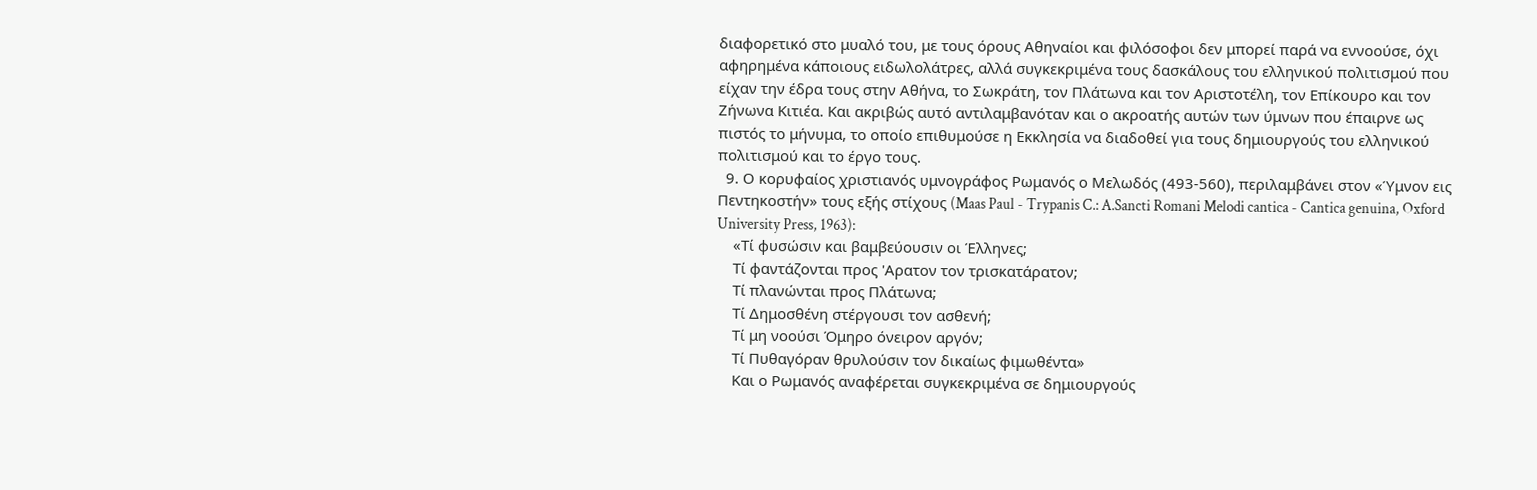διαφορετικό στο μυαλό του, με τους όρους Αθηναίοι και φιλόσοφοι δεν μπορεί παρά να εννοούσε, όχι αφηρημένα κάποιους ειδωλολάτρες, αλλά συγκεκριμένα τους δασκάλους του ελληνικού πολιτισμού που είχαν την έδρα τους στην Αθήνα, το Σωκράτη, τον Πλάτωνα και τον Αριστοτέλη, τον Επίκουρο και τον Ζήνωνα Κιτιέα. Και ακριβώς αυτό αντιλαμβανόταν και ο ακροατής αυτών των ύμνων που έπαιρνε ως πιστός το μήνυμα, το οποίο επιθυμούσε η Εκκλησία να διαδοθεί για τους δημιουργούς του ελληνικού πολιτισμού και το έργο τους.
  9. Ο κορυφαίος χριστιανός υμνογράφος Ρωμανός ο Μελωδός (493-560), περιλαμβάνει στον «Ύμνον εις Πεντηκοστήν» τους εξής στίχους (Maas Paul - Trypanis C.: A.Sancti Romani Melodi cantica - Cantica genuina, Oxford University Press, 1963):
    «Τί φυσώσιν και βαμβεύουσιν οι Έλληνες;
    Τί φαντάζονται προς 'Αρατον τον τρισκατάρατον;
    Τί πλανώνται προς Πλάτωνα;
    Τί Δημοσθένη στέργουσι τον ασθενή;
    Τί μη νοούσι Όμηρο όνειρον αργόν;
    Τί Πυθαγόραν θρυλούσιν τον δικαίως φιμωθέντα»
    Και ο Ρωμανός αναφέρεται συγκεκριμένα σε δημιουργούς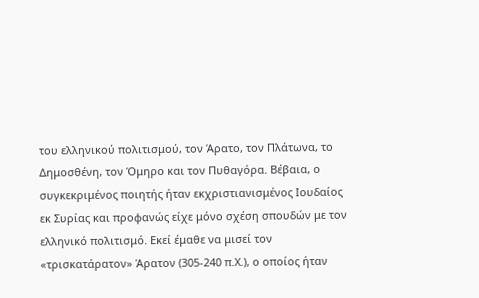του ελληνικού πολιτισμού, τον Άρατο, τον Πλάτωνα, το Δημοσθένη, τον Όμηρο και τον Πυθαγόρα. Βέβαια, ο συγκεκριμένος ποιητής ήταν εκχριστιανισμένος Ιουδαίος εκ Συρίας και προφανώς είχε μόνο σχέση σπουδών με τον ελληνικό πολιτισμό. Εκεί έμαθε να μισεί τον «τρισκατάρατον» Άρατον (305-240 π.Χ.), ο οποίος ήταν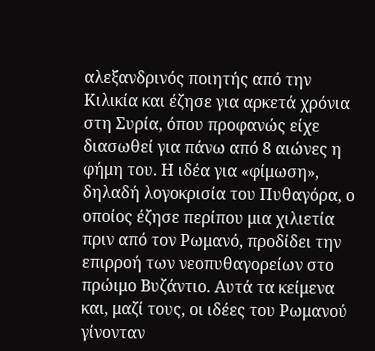αλεξανδρινός ποιητής από την Κιλικία και έζησε για αρκετά χρόνια στη Συρία, όπου προφανώς είχε διασωθεί για πάνω από 8 αιώνες η φήμη του. Η ιδέα για «φίμωση», δηλαδή λογοκρισία του Πυθαγόρα, ο οποίος έζησε περίπου μια χιλιετία πριν από τον Ρωμανό, προδίδει την επιρροή των νεοπυθαγορείων στο πρώιμο Βυζάντιο. Αυτά τα κείμενα και, μαζί τους, οι ιδέες του Ρωμανού γίνονταν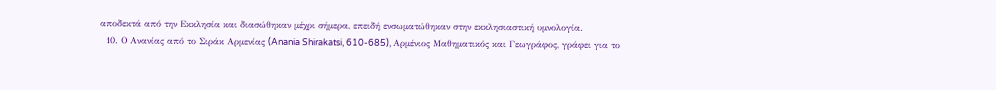αποδεκτά από την Εκκλησία και διασώθηκαν μέχρι σήμερα, επειδή ενσωματώθηκαν στην εκκλησιαστική υμνολογία.
  10. Ο Ανανίας από το Σιράκ Αρμενίας (Anania Shirakatsi, 610-685), Αρμένιος Μαθηματικός και Γεωγράφος, γράφει για το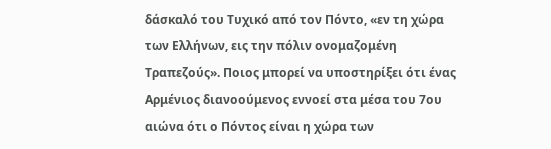δάσκαλό του Τυχικό από τον Πόντο, «εν τη χώρα των Ελλήνων, εις την πόλιν ονομαζομένη Τραπεζούς». Ποιος μπορεί να υποστηρίξει ότι ένας Αρμένιος διανοούμενος εννοεί στα μέσα του 7ου αιώνα ότι ο Πόντος είναι η χώρα των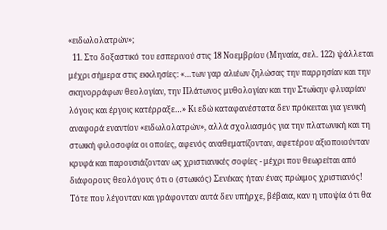«ειδωλολατρών»;
  11. Στο δοξαστικό του εσπερινού στις 18 Νοεμβρίου (Μηναία, σελ. 122) ψάλλεται μέχρι σήμερα στις εκκλησίες: «…των γαρ αλιέων ζηλώσας την παρρησίαν και την σκηνορράφων θεολογίαν, την Πλάτωνος μυθολογίαν και την Στωϊκην φλυαρίαν λόγοις και έργοις κατέρραξε…» Κι εδώ καταφανέστατα δεν πρόκειται για γενική αναφορά εναντίον «ειδωλολατρών», αλλά σχολιασμός για την πλατωνική και τη στωική φιλοσοφία οι οποίες, αφενός αναθεματίζονταν, αφετέρου αξιοποιούνταν κρυφά και παρουσιάζονταν ως χριστιανικές σοφίες - μέχρι που θεωρείται από διάφορους θεολόγους ότι ο (στωικός) Σενέκας ήταν ένας πρώιμος χριστιανός! Τότε που λέγονταν και γράφονταν αυτά δεν υπήρχε, βέβαια, καν η υποψία ότι θα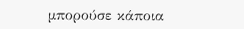μπορούσε κάποια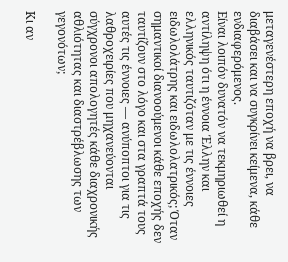μεταγενέστερη εποχή να βρει, να διαβάσει και να συγκρίνει κείμενα, κάθε ενδιαφερόμενος.
Είναι λοιπόν δυνατόν να τεκμηριωθεί η αντίληψη ότι η έννοια Έλλην και ελληνικός ταυτιζόταν με τις έννοιες ειδωλολάτρης και ειδωλολατρικός; Όταν σημαντικοί διανοούμενοι κάθε εποχής δεν ταυτίζουν στο λόγο και στα γραπτά τους αυτές τις έννοιες — ανύποπτοι για τις λαθροχειρίες που μηχανεύονται σύγχρονοι απολογητές κάθε διαχρονικής αθλιότητας και διαστρέβλωσης των γεγονότων;

Κι αν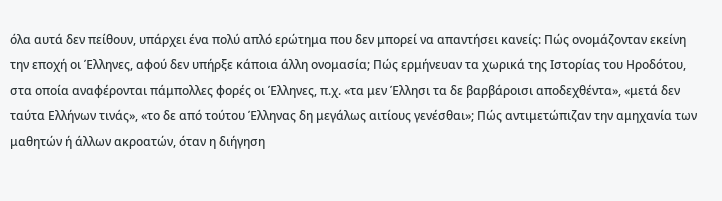όλα αυτά δεν πείθουν, υπάρχει ένα πολύ απλό ερώτημα που δεν μπορεί να απαντήσει κανείς: Πώς ονομάζονταν εκείνη την εποχή οι Έλληνες, αφού δεν υπήρξε κάποια άλλη ονομασία; Πώς ερμήνευαν τα χωρικά της Ιστορίας του Ηροδότου, στα οποία αναφέρονται πάμπολλες φορές οι Έλληνες, π.χ. «τα μεν Έλλησι τα δε βαρβάροισι αποδεχθέντα», «μετά δεν ταύτα Ελλήνων τινάς», «το δε από τούτου Έλληνας δη μεγάλως αιτίους γενέσθαι»; Πώς αντιμετώπιζαν την αμηχανία των μαθητών ή άλλων ακροατών, όταν η διήγηση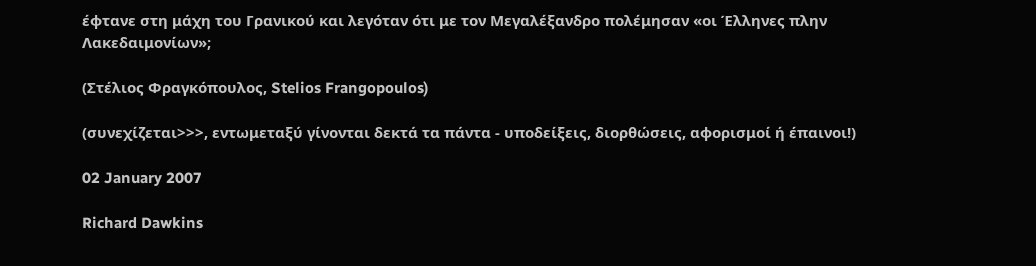έφτανε στη μάχη του Γρανικού και λεγόταν ότι με τον Μεγαλέξανδρο πολέμησαν «οι Έλληνες πλην Λακεδαιμονίων»;

(Στέλιος Φραγκόπουλος, Stelios Frangopoulos)

(συνεχίζεται>>>, εντωμεταξύ γίνονται δεκτά τα πάντα - υποδείξεις, διορθώσεις, αφορισμοί ή έπαινοι!)

02 January 2007

Richard Dawkins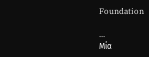Foundation

...
Μία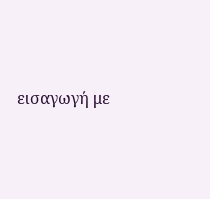εισαγωγή με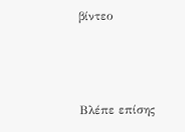βίντεο



Βλέπε επίσης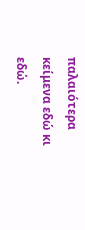παλαιότερα κείμενα εδώ κι εδώ.